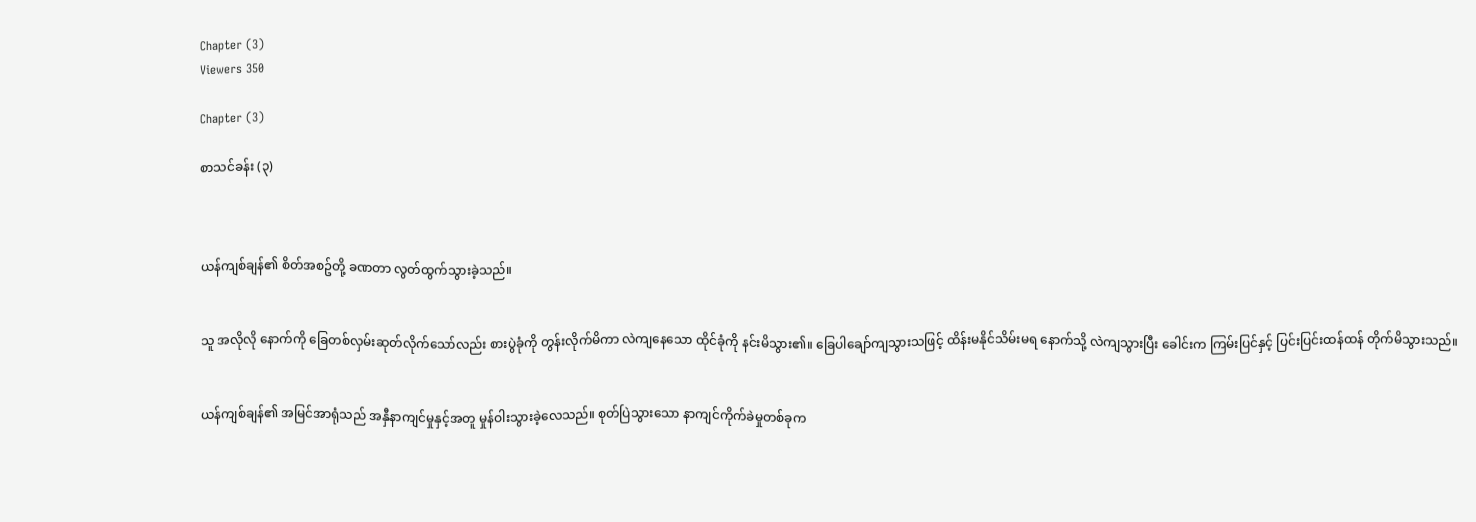Chapter (3)
Viewers 350

Chapter (3)

စာသင်ခန်း (၃)



ယန်ကျစ်ချန်၏ စိတ်အစဥ်တို့ ခဏတာ လွတ်ထွက်သွားခဲ့သည်။


သူ အလိုလို နောက်ကို ခြေတစ်လှမ်းဆုတ်လိုက်သော်လည်း စားပွဲခုံကို တွန်းလိုက်မိကာ လဲကျနေသော ထိုင်ခုံကို နင်းမိသွား၏။ ခြေပါချော်ကျသွားသဖြင့် ထိန်းမနိုင်သိမ်းမရ နောက်သို့ လဲကျသွားပြီး ခေါင်းက ကြမ်းပြင်နှင့် ပြင်းပြင်းထန်ထန် တိုက်မိသွားသည်။


ယန်ကျစ်ချန်၏ အမြင်အာရုံသည် အနှီနာကျင်မှုနှင့်အတူ မှုန်ဝါးသွားခဲ့လေသည်။ စုတ်ပြဲသွားသော နာကျင်ကိုက်ခဲမှုတစ်ခုက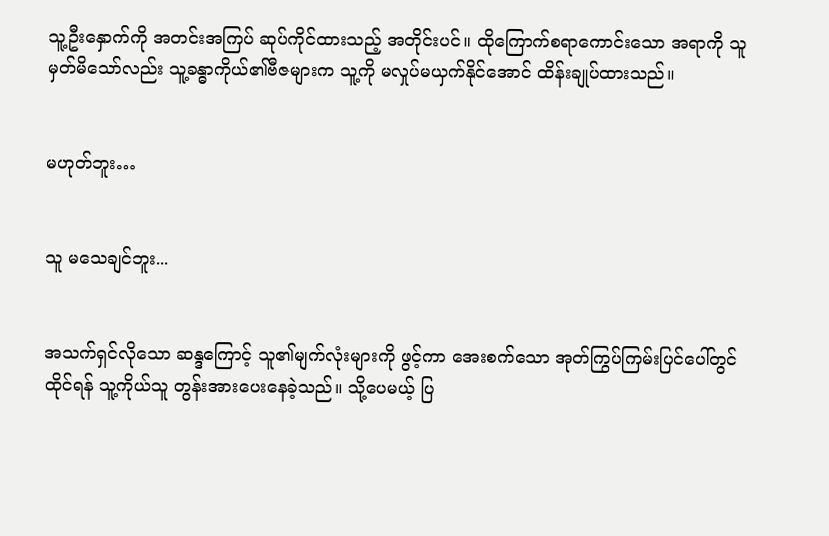သူ့ဦးနှောက်ကို အတင်းအကြပ် ဆုပ်ကိုင်ထားသည့် အတိုင်းပင်။ ထိုကြောက်စရာကောင်းသော အရာကို သူမှတ်မိသော်လည်း သူ့ခန္ဓာကိုယ်၏ဗီဇများက သူ့ကို မလှုပ်မယှက်နိုင်အောင် ထိန်းချုပ်ထားသည်။


မဟုတ်ဘူး…


သူ မသေချင်ဘူး...


အသက်ရှင်လိုသော ဆန္ဒကြောင့် သူ၏မျက်လုံးများကို ဖွင့်ကာ အေးစက်သော အုတ်ကြွပ်ကြမ်းပြင်ပေါ်တွင် ထိုင်ရန် သူ့ကိုယ်သူ တွန်းအားပေးနေခဲ့သည်။ သို့ပေမယ့် ပြ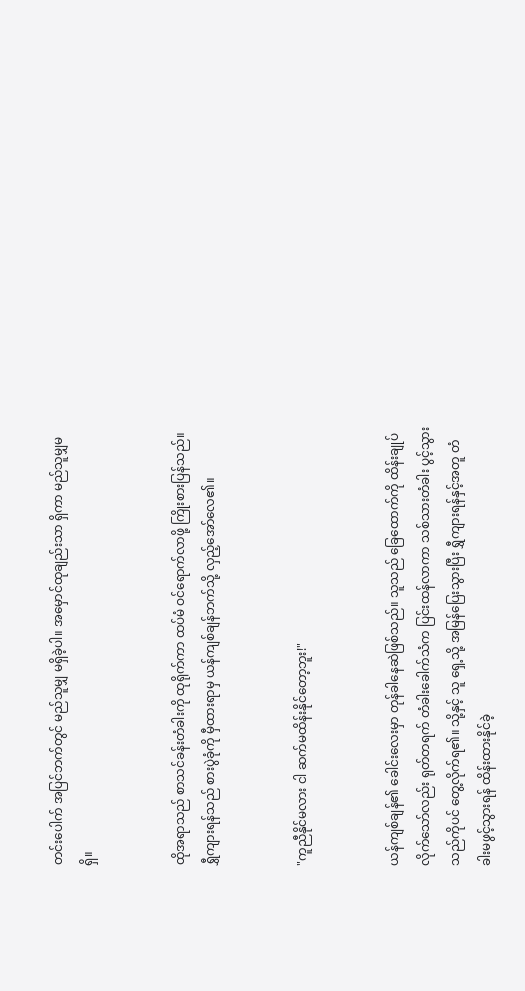တင်းပေါက် အပြင်ဘက်တွင် မည်သူမျှ မရှိခဲ့ပါ။ အမှောင်ထုချည်းသာ ရှိကာ မည်သူမျှမရှိ။


ထိုအရာသည် စာသင်ခန်းတံခါးကို ထုရိုက်ကာ ထပ်မံ ဝင်ရောက်လာဖို့ ကြိုးစားပြန်သည်။ ရွှီကျားရန်သည် စားပွဲခုံကို မှီထားရာမှ ယန်ကျစ်ချန်ဘက်သို့ လှည့်အော်လေ၏။


"ကူညီနိုင်မလား ငါ ဆက်မထိန်းနိုင်တော့ဘူး!"


ယန်ကျစ်ချန်၏ ခေါင်းလေးမှာ တုန်ခါနေဆဲဖြစ်သည်။ သူသည် ခြေထောက်ကို ထိန်းချုပ်လိုက်သော်လည်း ရုတ်တရက် တံခါးခေါက်သံက ပြင်းထန်လာကာ သစ်သားတံခါး ပွင့်သွားသည်ကိုပင် တွေ့လိုက်ရ၏။ သို့နှင့် သူ ရှေ့သို့ အမြန်ပြေးသွားပြီး ရွှီကျားရန်နှင့်အတူ တံခါးမဖွင့်သွားရန် ထိန်းထားနိုင်ခဲ့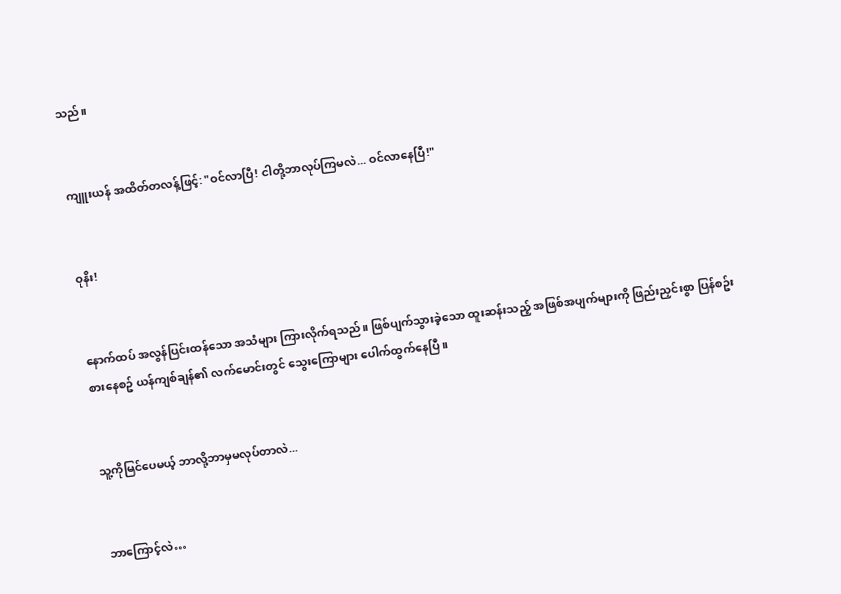သည်။


ကျူးယန် အထိတ်တလန့်ဖြင့်: "ဝင်လာပြီ! ငါတို့ဘာလုပ်ကြမလဲ... ဝင်လာနေပြီ!"


ဝုနိး!


နောက်ထပ် အလွန်ပြင်းထန်သော အသံများ ကြားလိုက်ရသည်။ ဖြစ်ပျက်သွားခဲ့သော ထူးဆန်းသည့် အဖြစ်အပျက်များကို ဖြည်းညှင်းစွာ ပြန်စဥ်းစားနေစဥ် ယန်ကျစ်ချန်၏ လက်မောင်းတွင် သွေးကြောများ ပေါက်ထွက်နေပြီ။


သူ့ကိုမြင်ပေမယ့် ဘာလို့ဘာမှမလုပ်တာလဲ...


ဘာကြောင့်လဲ…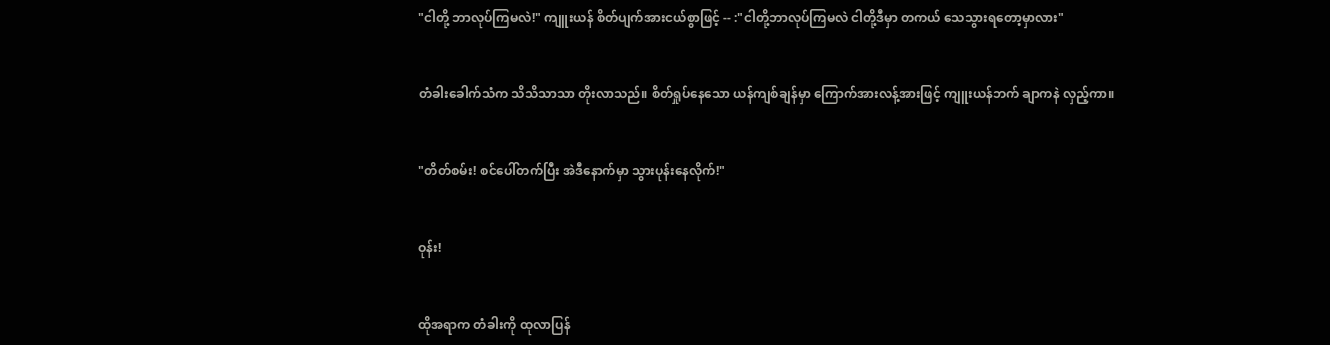"ငါတို့ ဘာလုပ်ကြမလဲ!" ကျူးယန် စိတ်ပျက်အားငယ်စွာဖြင့် -- :"ငါတို့ဘာလုပ်ကြမလဲ ငါတို့ဒီမှာ တကယ် သေသွားရတော့မှာလား"


တံခါးခေါက်သံက သိသိသာသာ တိုးလာသည်။ စိတ်ရှုပ်နေသော ယန်ကျစ်ချန်မှာ ကြောက်အားလန့်အားဖြင့် ကျူးယန်ဘက် ချာကနဲ လှည့်ကာ။


"တိတ်စမ်း! စင်ပေါ်တက်ပြီး အဲဒီနောက်မှာ သွားပုန်းနေလိုက်!"


ဝုန်း!


ထိုအရာက တံခါးကို ထုလာပြန်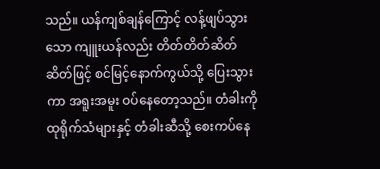သည်။ ယန်ကျစ်ချန်ကြောင့် လန့်ဖျပ်သွားသော ကျူးယန်လည်း တိတ်တိတ်ဆိတ်ဆိတ်ဖြင့် စင်မြင့်နောက်ကွယ်သို့ ပြေးသွားကာ အရူးအမူး ဝပ်နေတော့သည်။ တံခါးကို ထုရိုက်သံများနှင့် တံခါးဆီသို့ စေးကပ်နေ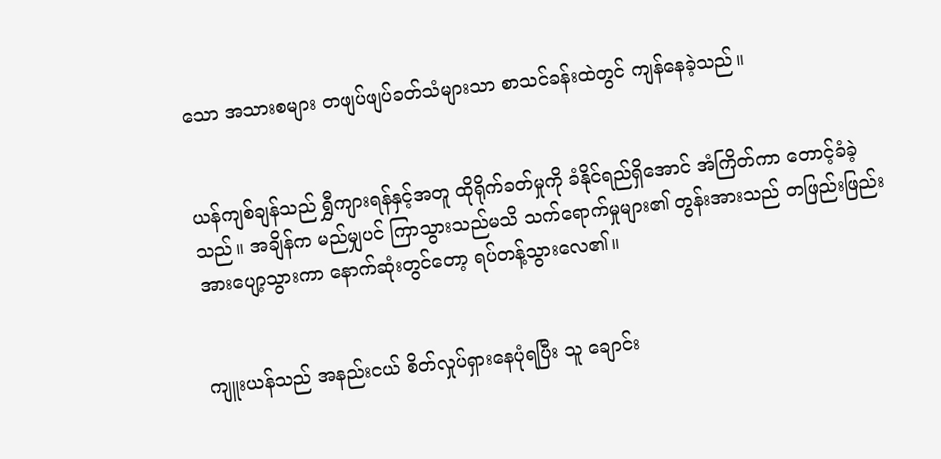သော အသားစများ တဖျပ်ဖျပ်ခတ်သံများသာ စာသင်ခန်းထဲတွင် ကျန်နေခဲ့သည်။


ယန်ကျစ်ချန်သည် ရွှီကျားရန်နှင့်အတူ ထိုရိုက်ခတ်မှုကို ခံနိုင်ရည်ရှိအောင် အံကြိတ်ကာ တောင့်ခံခဲ့သည်။ အချိန်က မည်မျှပင် ကြာသွားသည်မသိ သက်ရောက်မှုများ၏ တွန်းအားသည် တဖြည်းဖြည်း အားပျော့သွားကာ နောက်ဆုံးတွင်တော့ ရပ်တန့်သွားလေ၏။


ကျူးယန်သည် အနည်းငယ် စိတ်လှုပ်ရှားနေပုံရပြီး သူ ချောင်း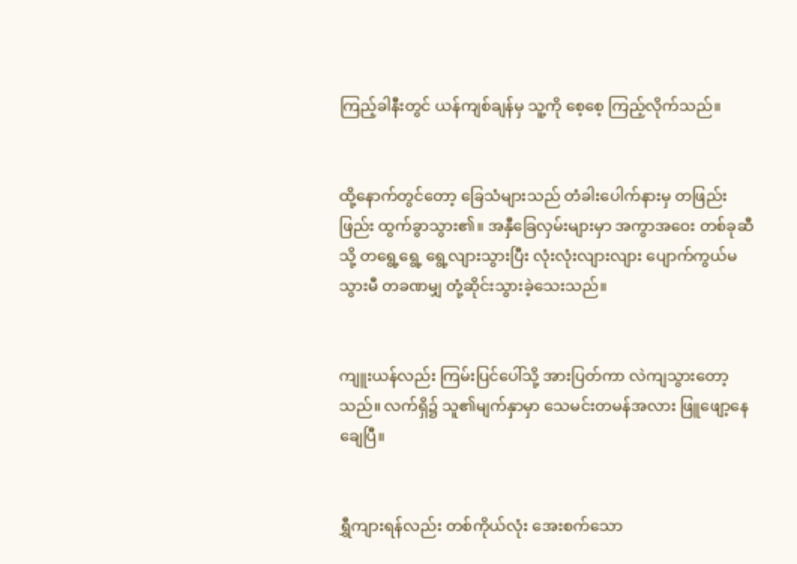ကြည့်ခါနီးတွင် ယန်ကျစ်ချန်မှ သူ့ကို စေ့စေ့ ကြည့်လိုက်သည်။


ထို့နောက်တွင်တော့ ခြေသံများသည် တံခါးပေါက်နားမှ တဖြည်းဖြည်း ထွက်ခွာသွား၏။ အနှီခြေလှမ်းများမှာ အကွာအဝေး တစ်ခုဆီသို့ တရွေ့ရွေ့ ရွေ့လျားသွားပြီး လုံးလုံးလျားလျား ပျောက်ကွယ်မသွားမီ တခဏမျှ တုံ့ဆိုင်းသွားခဲ့သေးသည်။


ကျူးယန်လည်း ကြမ်းပြင်ပေါ်သို့ အားပြတ်ကာ လဲကျသွားတော့သည်။ လက်ရှိ၌ သူ၏မျက်နှာမှာ သေမင်းတမန်အလား ဖြူဖျော့နေချေပြီ။


ရွှီကျားရန်လည်း တစ်ကိုယ်လုံး အေးစက်သော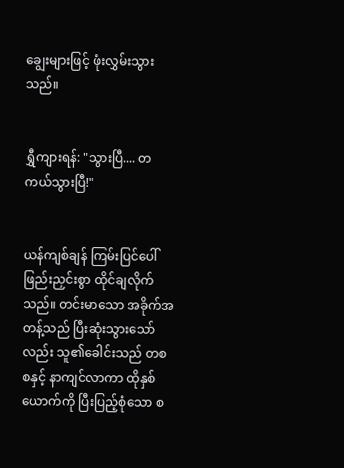ချွေးများဖြင့် ဖုံးလွှမ်းသွားသည်။


ရွှီကျားရန်: "သွားပြီ.... တကယ်သွားပြီ!"


ယန်ကျစ်ချန် ကြမ်းပြင်ပေါ် ဖြည်းညှင်းစွာ ထိုင်ချလိုက်သည်။ တင်းမာသော အခိုက်အတန့်သည် ပြီးဆုံးသွားသော်လည်း သူ၏ခေါင်းသည် တစစနှင့် နာကျင်လာကာ ထိုနှစ်ယောက်ကို ပြီးပြည့်စုံသော စ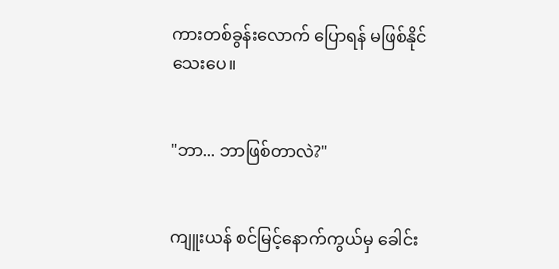ကားတစ်ခွန်းလောက် ပြောရန် မဖြစ်နိုင်သေးပေ။


"ဘာ... ဘာဖြစ်တာလဲ?"


ကျူးယန် စင်မြင့်နောက်ကွယ်မှ ခေါင်း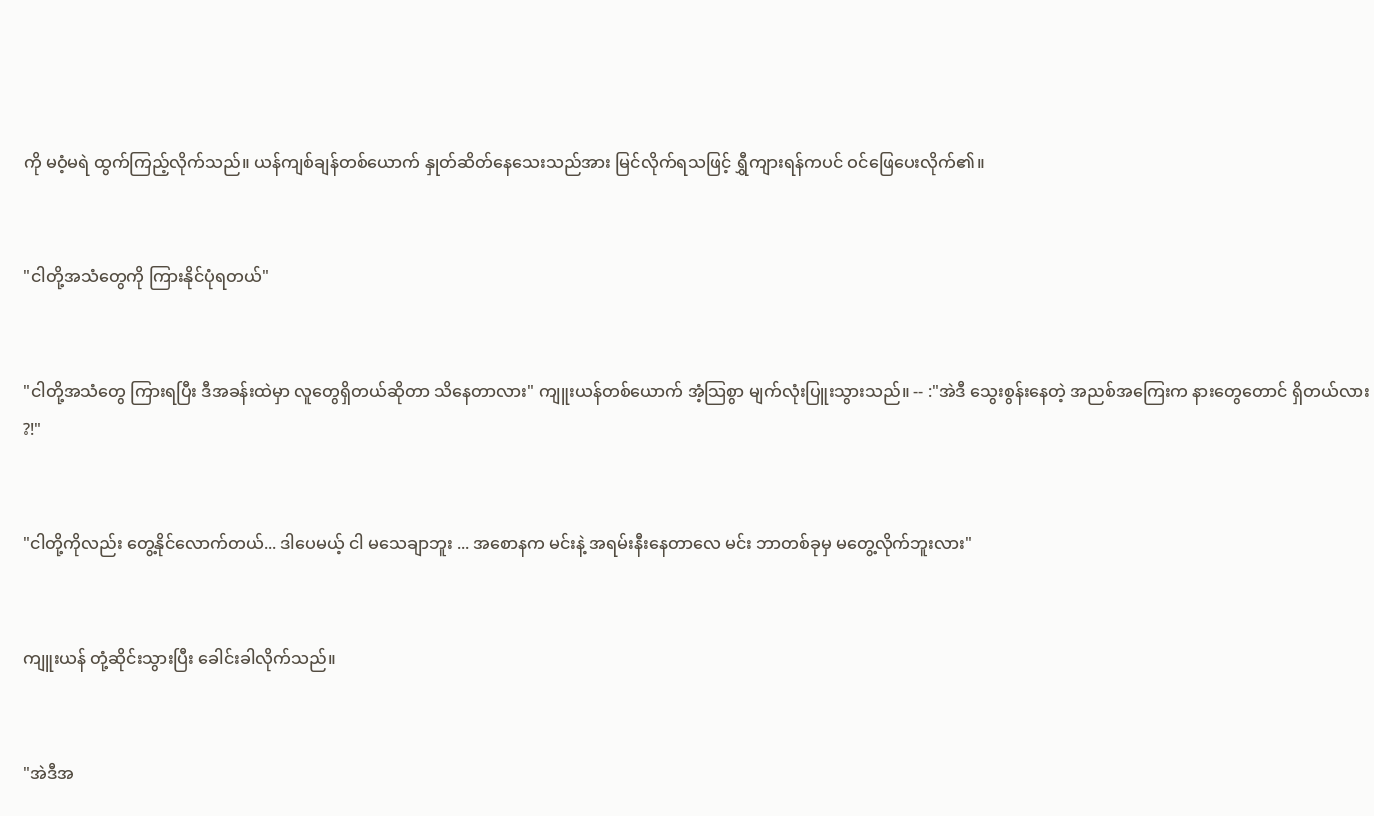ကို မဝံ့မရဲ ထွက်ကြည့်လိုက်သည်။ ယန်ကျစ်ချန်တစ်ယောက် နှုတ်ဆိတ်နေသေးသည်အား မြင်လိုက်ရသဖြင့် ရွှီကျားရန်ကပင် ဝင်ဖြေပေးလိုက်၏။


"ငါတို့အသံတွေကို ကြားနိုင်ပုံရတယ်"


"ငါတို့အသံတွေ ကြားရပြီး ဒီအခန်းထဲမှာ လူတွေရှိတယ်ဆိုတာ သိနေတာလား" ကျူးယန်တစ်ယောက် အံ့သြစွာ မျက်လုံးပြူးသွားသည်။ -- :"အဲဒီ သွေးစွန်းနေတဲ့ အညစ်အကြေးက နားတွေတောင် ရှိတယ်လား ?!"


"ငါတို့ကိုလည်း တွေ့နိုင်လောက်တယ်... ဒါပေမယ့် ငါ မသေချာဘူး ... အစောနက မင်းနဲ့ အရမ်းနီးနေတာလေ မင်း ဘာတစ်ခုမှ မတွေ့လိုက်ဘူးလား"


ကျူးယန် တုံ့ဆိုင်းသွားပြီး ခေါင်းခါလိုက်သည်။


"အဲဒီအ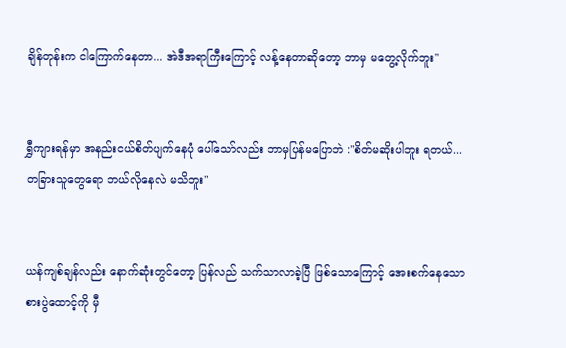ချိန်တုန်းက ငါကြောက်နေတာ... အဲဒီအရာကြီးကြောင့် လန့်နေတာဆိုတော့ ဘာမှ မတွေ့လိုက်ဘူး"


ရွှီကျားရန်မှာ အနည်းငယ်စိတ်ပျက်နေပုံ ပေါ်သော်လည်း ဘာမှပြန်မပြောဘဲ :"စိတ်မဆိုးပါဘူး ရတယ်... တခြားသူတွေရော ဘယ်လိုနေလဲ မသိဘူး"


ယန်ကျစ်ချန်လည်း နောက်ဆုံးတွင်တော့ ပြန်လည် သက်သာလာခဲ့ပြီ ဖြစ်သောကြောင့် အေးစက်နေသော စားပွဲထောင့်ကို မှီ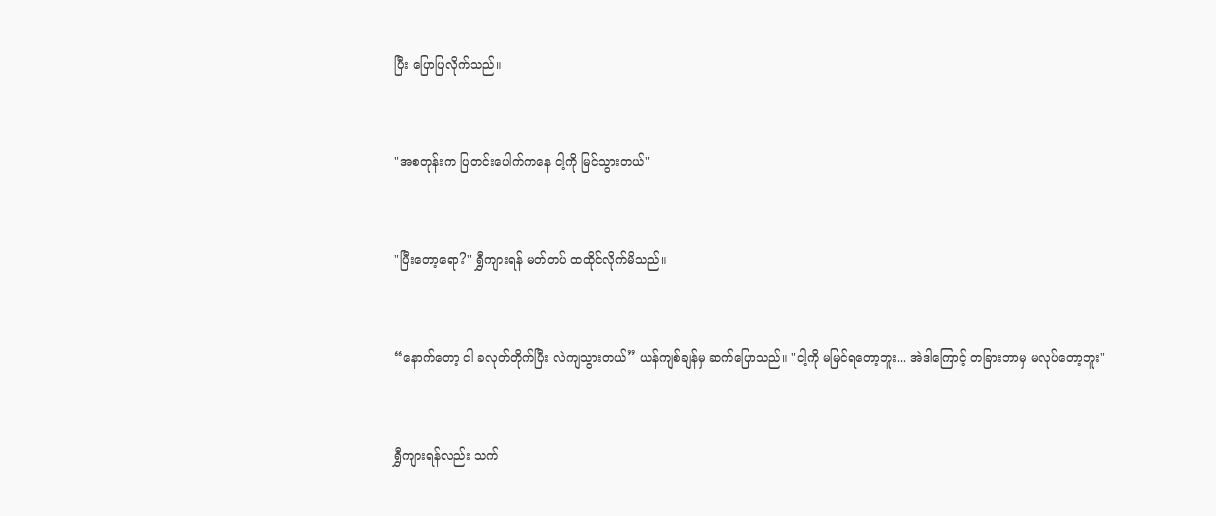ပြီး ပြောပြလိုက်သည်။


"အစတုန်းက ပြတင်းပေါက်ကနေ ငါ့ကို မြင်သွားတယ်"


"ပြီးတော့ရော?" ရွှီကျားရန် မတ်တပ် ထထိုင်လိုက်မိသည်။


“နောက်တော့ ငါ ခလုတ်တိုက်ပြီး လဲကျသွားတယ်” ယန်ကျစ်ချန်မှ ဆက်ပြောသည်။ "ငါ့ကို မမြင်ရတော့ဘူး... အဲဒါကြောင့် တခြားဘာမှ မလုပ်တော့ဘူး"


ရွှီကျားရန်လည်း သက်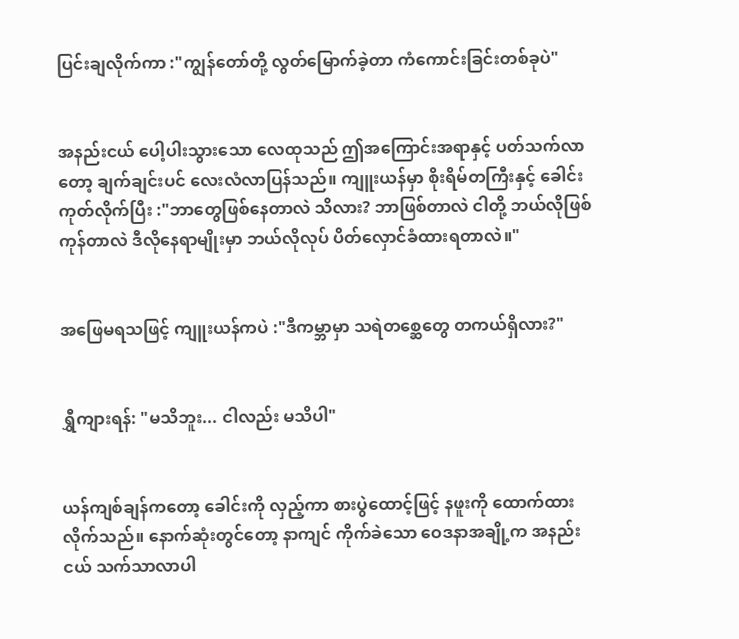ပြင်းချလိုက်ကာ :"ကျွန်တော်တို့ လွတ်မြောက်ခဲ့တာ ကံကောင်းခြင်းတစ်ခုပဲ"


အနည်းငယ် ပေါ့ပါးသွားသော လေထုသည် ဤအကြောင်းအရာနှင့် ပတ်သက်လာတော့ ချက်ချင်းပင် လေးလံလာပြန်သည်။ ကျူးယန်မှာ စိုးရိမ်တကြီးနှင့် ခေါင်းကုတ်လိုက်ပြီး :"ဘာတွေဖြစ်နေတာလဲ သိလား? ဘာဖြစ်တာလဲ ငါတို့ ဘယ်လိုဖြစ်ကုန်တာလဲ ဒီလိုနေရာမျိုးမှာ ဘယ်လိုလုပ် ပိတ်လှောင်ခံထားရတာလဲ။"


အဖြေမရသဖြင့် ကျူးယန်ကပဲ :"ဒီကမ္ဘာမှာ သရဲတစ္ဆေတွေ တကယ်ရှိလား?"


ရွှီကျားရန်: "မသိဘူး... ငါလည်း မသိပါ"


ယန်ကျစ်ချန်ကတော့ ခေါင်းကို လှည့်ကာ စားပွဲထောင့်ဖြင့် နဖူးကို ထောက်ထားလိုက်သည်။ နောက်ဆုံးတွင်တော့ နာကျင် ကိုက်ခဲသော ဝေဒနာအချို့က အနည်းငယ် သက်သာလာပါ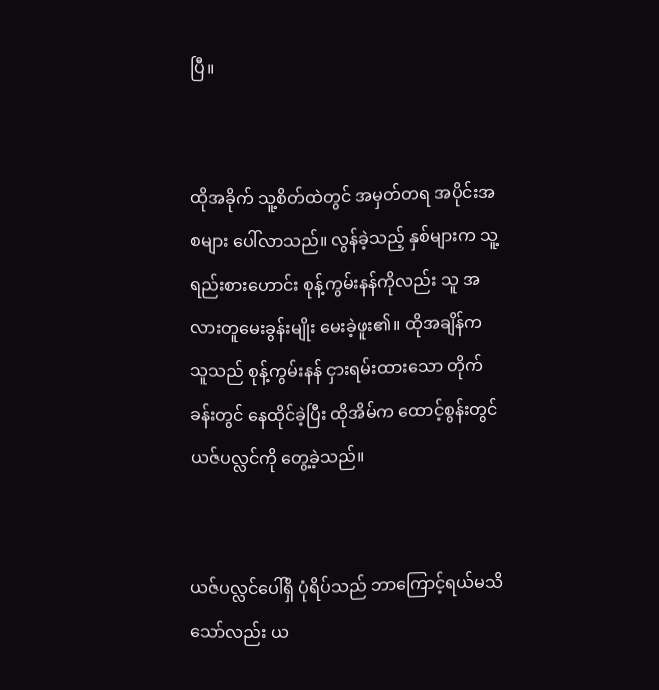ပြီ။


ထိုအခိုက် သူ့စိတ်ထဲတွင် အမှတ်တရ အပိုင်းအစများ ပေါ်လာသည်။ လွန်ခဲ့သည့် နှစ်များက သူ့ရည်းစားဟောင်း စုန့်ကွမ်းနန်ကိုလည်း သူ အလားတူမေးခွန်းမျိုး မေးခဲ့ဖူး၏။ ထိုအချိန်က သူသည် စုန့်ကွမ်းနန် ငှားရမ်းထားသော တိုက်ခန်းတွင် နေထိုင်ခဲ့ပြီး ထိုအိမ်က ထောင့်စွန်းတွင် ယဇ်ပလ္လင်ကို တွေ့ခဲ့သည်။


ယဇ်ပလ္လင်ပေါ်ရှိ ပုံရိပ်သည် ဘာကြောင့်ရယ်မသိသော်လည်း ယ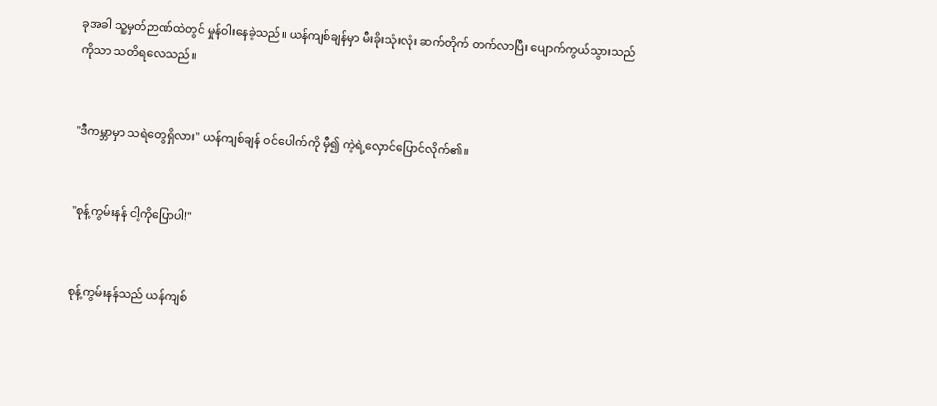ခုအခါ သူ့မှတ်ဉာဏ်ထဲတွင် မှုန်ဝါးနေခဲ့သည်။ ယန်ကျစ်ချန်မှာ မီးခိုးသုံးလုံး ဆက်တိုက် တက်လာပြီး ပျောက်ကွယ်သွားသည်ကိုသာ သတိရလေသည်။


"ဒီကမ္ဘာမှာ သရဲတွေရှိလား" ယန်ကျစ်ချန် ဝင်ပေါက်ကို မှီ၍ ကဲ့ရဲ့လှောင်ပြောင်လိုက်၏။


"စုန့်ကွမ်းနန် ငါ့ကိုပြောပါ!"


စုန့်ကွမ်းနန်သည် ယန်ကျစ်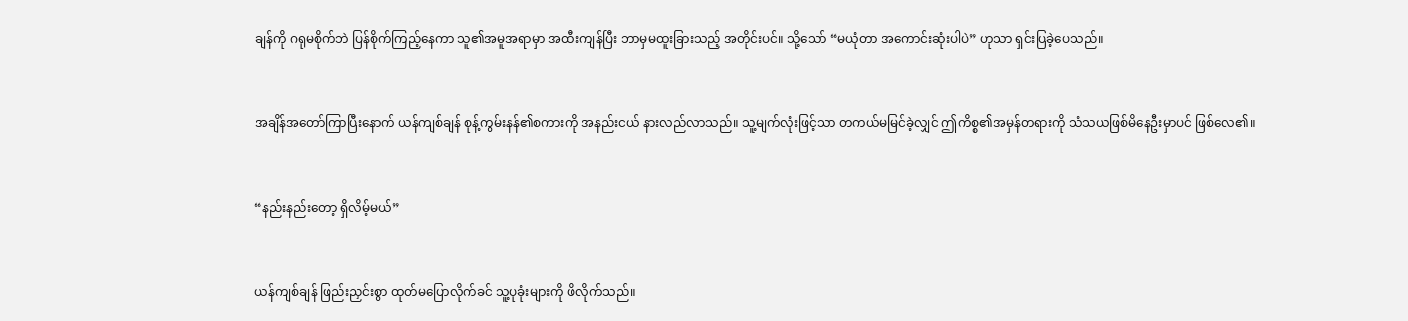ချန်ကို ဂရုမစိုက်ဘဲ ပြန်စိုက်ကြည့်နေကာ သူ၏အမူအရာမှာ အထီးကျန်ပြီး ဘာမှမထူးခြားသည့် အတိုင်းပင်။ သို့သော် “မယုံတာ အကောင်းဆုံးပါပဲ” ဟုသာ ရှင်းပြခဲ့ပေသည်။


အချိန်အတော်ကြာပြီးနောက် ယန်ကျစ်ချန် စုန့်ကွမ်းနန်၏စကားကို အနည်းငယ် နားလည်လာသည်။ သူ့မျက်လုံးဖြင့်သာ တကယ်မမြင်ခဲ့လျှင် ဤကိစ္စ၏အမှန်တရားကို သံသယဖြစ်မိနေဦးမှာပင် ဖြစ်လေ၏။


“နည်းနည်းတော့ ရှိလိမ့်မယ်”


ယန်ကျစ်ချန် ဖြည်းညှင်းစွာ ထုတ်မပြောလိုက်ခင် သူ့ပုခုံးများကို ဖိလိုက်သည်။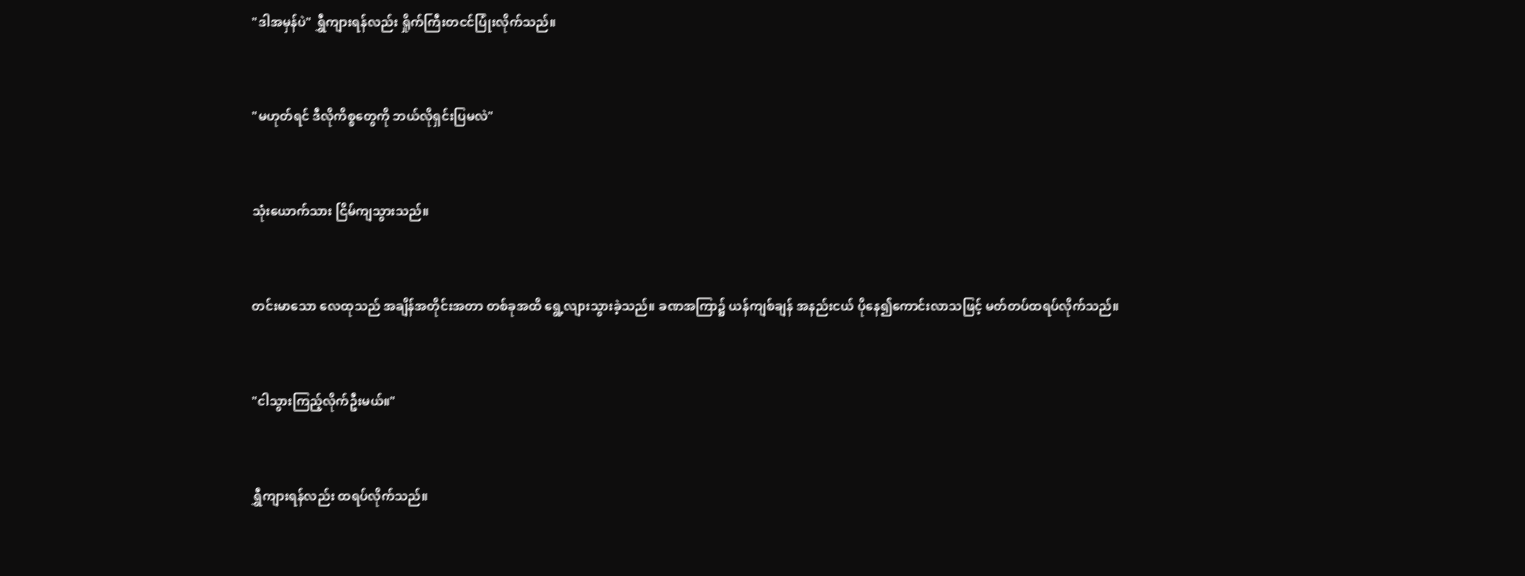"ဒါအမှန်ပဲ" ရွှီကျားရန်လည်း ရှိုက်ကြီးတငင်ပြုံးလိုက်သည်။


"မဟုတ်ရင် ဒီလိုကိစ္စတွေကို ဘယ်လိုရှင်းပြမလဲ"


သုံးယောက်သား ငြိမ်ကျသွားသည်။


တင်းမာသော လေထုသည် အချိန်အတိုင်းအတာ တစ်ခုအထိ ရွေ့လျားသွားခဲ့သည်။ ခဏအကြာ၌ ယန်ကျစ်ချန် အနည်းငယ် ပိုနေ၍ကောင်းလာသဖြင့် မတ်တပ်ထရပ်လိုက်သည်။


"ငါသွားကြည့်လိုက်ဦးမယ်။"


ရွှီကျားရန်လည်း ထရပ်လိုက်သည်။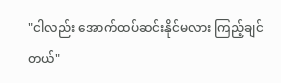"ငါလည်း အောက်ထပ်ဆင်းနိုင်မလား ကြည့်ချင်တယ်"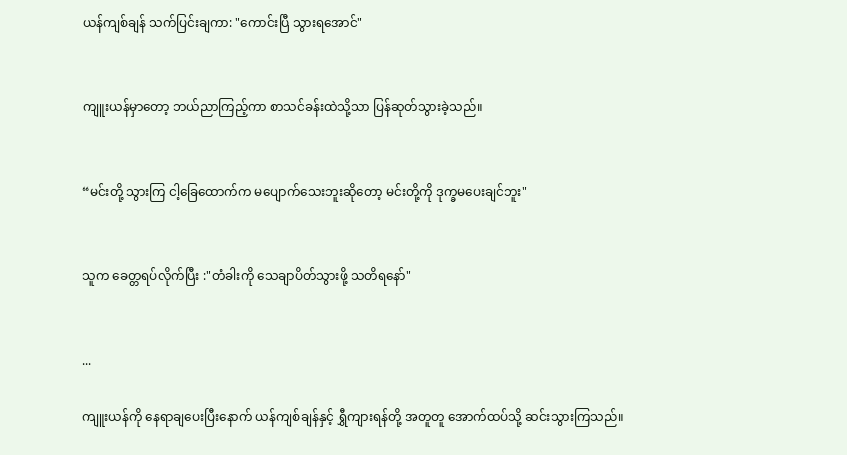ယန်ကျစ်ချန် သက်ပြင်းချကာ: "ကောင်းပြီ သွားရအောင်"


ကျူးယန်မှာတော့ ဘယ်ညာကြည့်ကာ စာသင်ခန်းထဲသို့သာ ပြန်ဆုတ်သွားခဲ့သည်။


“မင်းတို့ သွားကြ ငါ့ခြေထောက်က မပျောက်သေးဘူးဆိုတော့ မင်းတို့ကို ဒုက္ခမပေးချင်ဘူး"


သူက ခေတ္တရပ်လိုက်ပြီး :"တံခါးကို သေချာပိတ်သွားဖို့ သတိရနော်"


...

ကျူးယန်ကို နေရာချပေးပြီးနောက် ယန်ကျစ်ချန်နှင့် ရွှီကျားရန်တို့ အတူတူ အောက်ထပ်သို့ ဆင်းသွားကြသည်။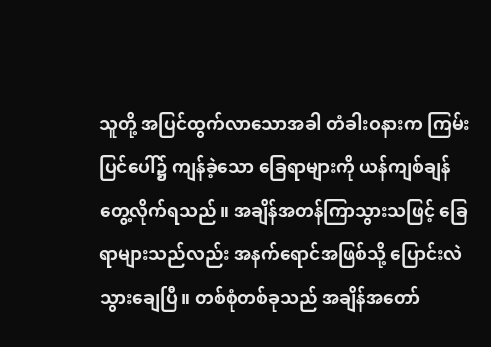သူတို့ အပြင်ထွက်လာသောအခါ တံခါးဝနားက ကြမ်းပြင်ပေါ်၌ ကျန်ခဲ့သော ခြေရာများကို ယန်ကျစ်ချန် တွေ့လိုက်ရသည်။ အချိန်အတန်ကြာသွားသဖြင့် ခြေရာများသည်လည်း အနက်ရောင်အဖြစ်သို့ ပြောင်းလဲသွားချေပြီ။ တစ်စုံတစ်ခုသည် အချိန်အတော်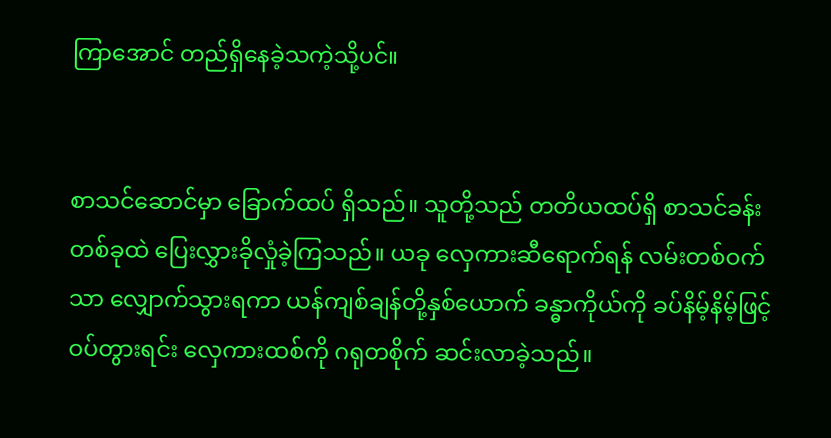ကြာအောင် တည်ရှိနေခဲ့သကဲ့သို့ပင်။


စာသင်ဆောင်မှာ ခြောက်ထပ် ရှိသည်။ သူတို့သည် တတိယထပ်ရှိ စာသင်ခန်းတစ်ခုထဲ ပြေးလွှားခိုလှုံခဲ့ကြသည်။ ယခု လှေကားဆီရောက်ရန် လမ်းတစ်ဝက်သာ လျှောက်သွားရကာ ယန်ကျစ်ချန်တို့နှစ်ယောက် ခန္ဓာကိုယ်ကို ခပ်နိမ့်နိမ့်ဖြင့် ဝပ်တွားရင်း လှေကားထစ်ကို ဂရုတစိုက် ဆင်းလာခဲ့သည်။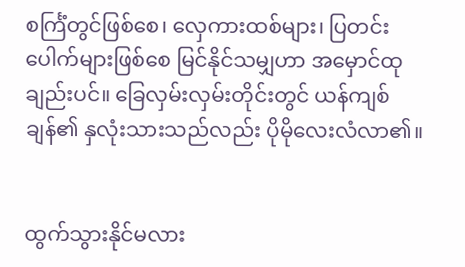စင်္ကြံတွင်ဖြစ်စေ၊ လှေကားထစ်များ၊ ပြတင်းပေါက်များဖြစ်စေ မြင်နိုင်သမျှဟာ အမှောင်ထုချည်းပင်။ ခြေလှမ်းလှမ်းတိုင်းတွင် ယန်ကျစ်ချန်၏ နှလုံးသားသည်လည်း ပိုမိုလေးလံလာ၏။


ထွက်သွားနိုင်မလား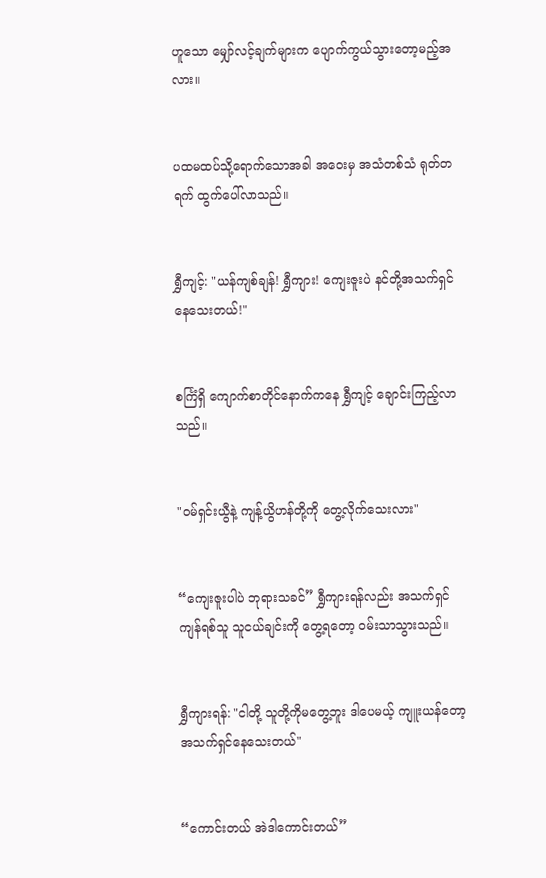ဟူသော မျှော်လင့်ချက်များက ပျောက်ကွယ်သွားတော့မည့်အလား။


ပထမထပ်သို့ရောက်သောအခါ အဝေးမှ အသံတစ်သံ ရုတ်တရက် ထွက်ပေါ်လာသည်။


ရွှီကျင့်: "ယန်ကျစ်ချန်! ရွှီကျား! ကျေးဇူးပဲ နင်တို့အသက်ရှင်နေသေးတယ်!"


စင်္ကြံရှိ ကျောက်စာတိုင်နောက်ကနေ ရွှီကျင့် ချောင်းကြည့်လာသည်။


"ဝမ်ရှင်းယွီနဲ့ ကျန့်ယွိဟန်တို့ကို တွေ့လိုက်သေးလား"


“ကျေးဇူးပါပဲ ဘုရားသခင်” ရွှီကျားရန်လည်း အသက်ရှင်ကျန်ရစ်သူ သူငယ်ချင်းကို တွေ့ရတော့ ဝမ်းသာသွားသည်။


ရွှီကျားရန်: "ငါတို့ သူတို့ကိုမတွေ့ဘူး ဒါပေမယ့် ကျူးယန်တော့ အသက်ရှင်နေသေးတယ်"


“ကောင်းတယ် အဲဒါကောင်းတယ်”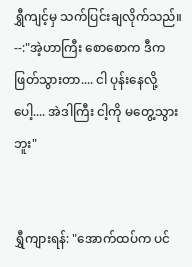ရွှီကျင့်မှ သက်ပြင်းချလိုက်သည်။ --:"အဲ့ဟာကြီး စောစောက ဒီက ဖြတ်သွားတာ.... ငါ ပုန်းနေလို့ပေါ့.... အဲဒါကြီး ငါ့ကို မတွေ့သွားဘူး"


ရွှီကျားရန်: "အောက်ထပ်က ပင်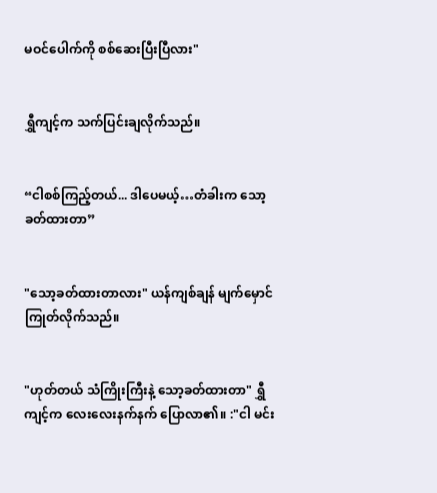မဝင်ပေါက်ကို စစ်ဆေးပြီးပြီလား"


ရွှီကျင့်က သက်ပြင်းချလိုက်သည်။


“ငါစစ်ကြည့်တယ်... ဒါပေမယ့်…တံခါးက သော့ခတ်ထားတာ”


"သော့ခတ်ထားတာလား" ယန်ကျစ်ချန် မျက်မှောင်ကြုတ်လိုက်သည်။


"ဟုတ်တယ် သံကြိုးကြီးနဲ့ သော့ခတ်ထားတာ" ရွှီကျင့်က လေးလေးနက်နက် ပြောလာ၏။ :"ငါ မင်း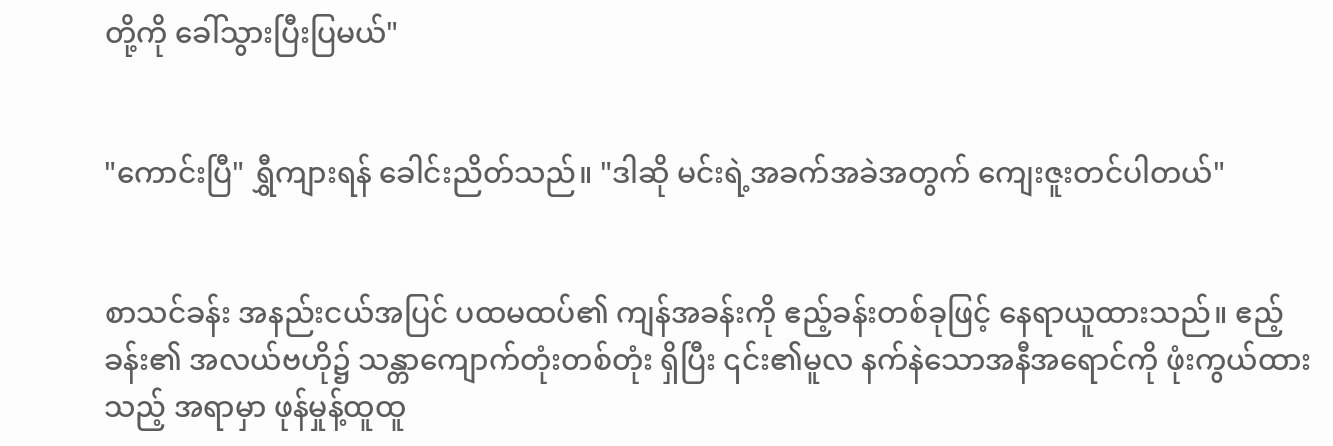တို့ကို ခေါ်သွားပြီးပြမယ်"


"ကောင်းပြီ" ရွှီကျားရန် ခေါင်းညိတ်သည်။ "ဒါဆို မင်းရဲ့အခက်အခဲအတွက် ကျေးဇူးတင်ပါတယ်"


စာသင်ခန်း အနည်းငယ်အပြင် ပထမထပ်၏ ကျန်အခန်းကို ဧည့်ခန်းတစ်ခုဖြင့် နေရာယူထားသည်။ ဧည့်ခန်း၏ အလယ်ဗဟို၌ သန္တာကျောက်တုံးတစ်တုံး ရှိပြီး ၎င်း၏မူလ နက်နဲသောအနီအရောင်ကို ဖုံးကွယ်ထားသည့် အရာမှာ ဖုန်မှုန့်ထူထူ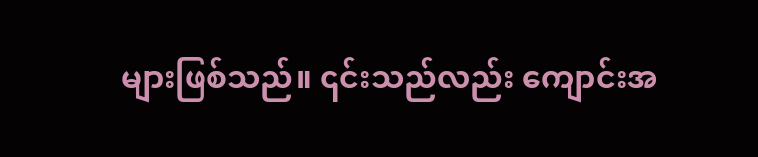များဖြစ်သည်။ ၎င်းသည်လည်း ကျောင်းအ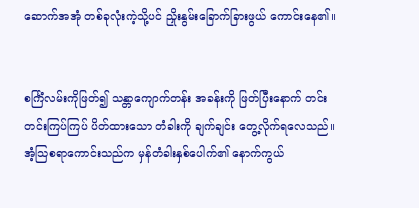ဆောက်အအုံ တစ်ခုလုံးကဲ့သို့ပင် ညှိုးနွမ်းခြောက်ခြားဖွယ် ကောင်းနေ၏။


စင်္ကြံလမ်းကိုဖြတ်၍ သန္တာကျောက်တန်း အခန်းကို ဖြတ်ပြီးနောက် တင်းတင်းကြပ်ကြပ် ပိတ်ထားသော တံခါးကို ချက်ချင်း တွေ့လိုက်ရလေသည်။ အံ့သြစရာကောင်းသည်က မှန်တံခါးနှစ်ပေါက်၏ နောက်ကွယ်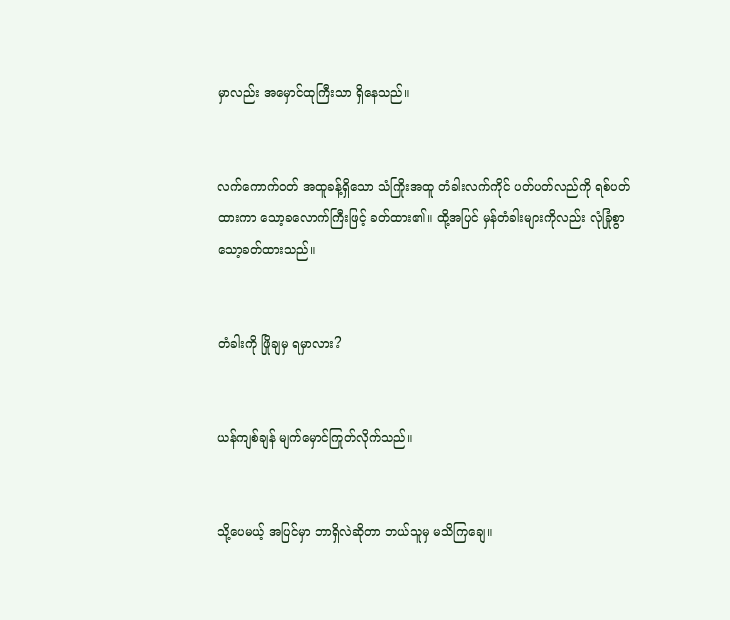မှာလည်း အမှောင်ထုကြီးသာ ရှိနေသည်။


လက်ကောက်ဝတ် အထူခန့်ရှိသော သံကြိုးအထူ တံခါးလက်ကိုင် ပတ်ပတ်လည်ကို ရစ်ပတ်ထားကာ သော့ခလောက်ကြီးဖြင့် ခတ်ထား၏။ ထို့အပြင် မှန်တံခါးများကိုလည်း လုံခြုံစွာ သော့ခတ်ထားသည်။


တံခါးကို ဖြိုချမှ ရမှာလား?


ယန်ကျစ်ချန် မျက်မှောင်ကြုတ်လိုက်သည်။


သို့ပေမယ့် အပြင်မှာ ဘာရှိလဲဆိုတာ ဘယ်သူမှ မသိကြချေ။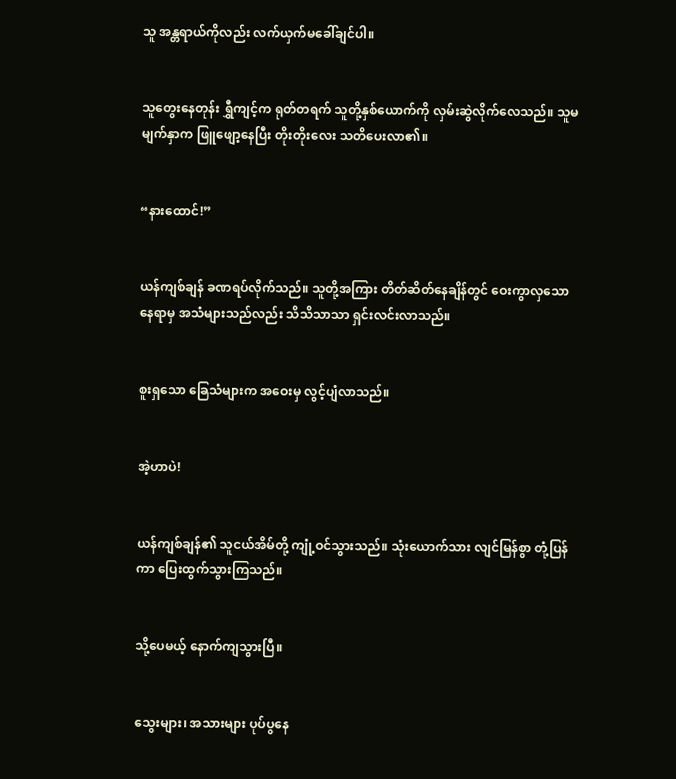သူ အန္တရာယ်ကိုလည်း လက်ယှက်မခေါ်ချင်ပါ။


သူတွေးနေတုန်း ရွှီကျင့်က ရုတ်တရက် သူတို့နှစ်ယောက်ကို လှမ်းဆွဲလိုက်လေသည်။ သူမမျက်နှာက ဖြူဖျော့နေပြီး တိုးတိုးလေး သတိပေးလာ၏။


“နားထောင်!”


ယန်ကျစ်ချန် ခဏရပ်လိုက်သည်။ သူတို့အကြား တိတ်ဆိတ်နေချိန်တွင် ဝေးကွာလှသော နေရာမှ အသံများသည်လည်း သိသိသာသာ ရှင်းလင်းလာသည်။


စူးရှသော ခြေသံများက အဝေးမှ လွင့်ပျံလာသည်။


အဲ့ဟာပဲ!


ယန်ကျစ်ချန်၏ သူငယ်အိမ်တို့ ကျုံ့ဝင်သွားသည်။ သုံးယောက်သား လျင်မြန်စွာ တုံ့ပြန်ကာ ပြေးထွက်သွားကြသည်။


သို့ပေမယ့် နောက်ကျသွားပြီ။


သွေးများ၊ အသားများ ပုပ်ပွနေ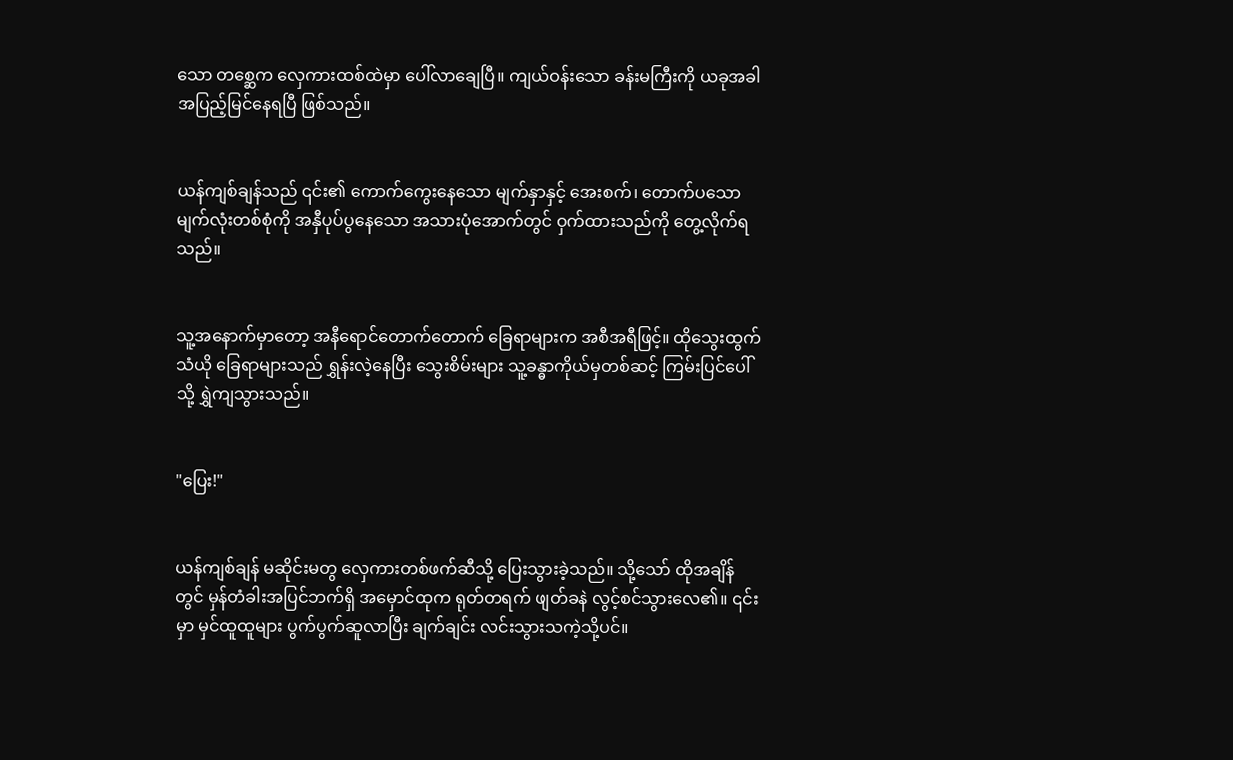သော တစ္ဆေက လှေကားထစ်ထဲမှာ ပေါ်လာချေပြီ။ ကျယ်ဝန်းသော ခန်းမကြီးကို ယခုအခါ အပြည့်မြင်နေရပြီ ဖြစ်သည်။


ယန်ကျစ်ချန်သည် ၎င်း၏ ကောက်ကွေးနေသော မျက်နှာနှင့် အေးစက်၊ တောက်ပသော မျက်လုံးတစ်စုံကို အနှီပုပ်ပွနေသော အသားပုံအောက်တွင် ဝှက်ထားသည်ကို တွေ့လိုက်ရသည်။


သူ့အနောက်မှာတော့ အနီရောင်တောက်တောက် ခြေရာများက အစီအရီဖြင့်။ ထိုသွေးထွက်သံယို ခြေရာများသည် ရွှန်းလဲ့နေပြီး သွေးစိမ်းများ သူ့ခန္ဓာကိုယ်မှတစ်ဆင့် ကြမ်းပြင်ပေါ်သို့ ရွှဲကျသွားသည်။


"ပြေး!"


ယန်ကျစ်ချန် မဆိုင်းမတွ လှေကားတစ်ဖက်ဆီသို့ ပြေးသွားခဲ့သည်။ သို့သော် ထိုအချိန်တွင် မှန်တံခါးအပြင်ဘက်ရှိ အမှောင်ထုက ရုတ်တရက် ဖျတ်ခနဲ လွင့်စင်သွားလေ၏။ ၎င်းမှာ မှင်ထူထူများ ပွက်ပွက်ဆူလာပြီး ချက်ချင်း လင်းသွားသကဲ့သို့ပင်။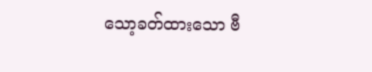သော့ခတ်ထားသော ဗီ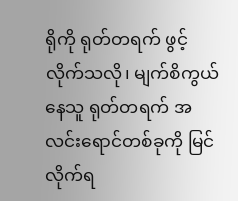ရိုကို ရုတ်တရက် ဖွင့်လိုက်သလို၊ မျက်စိကွယ်နေသူ ရုတ်တရက် အလင်းရောင်တစ်ခုကို မြင်လိုက်ရ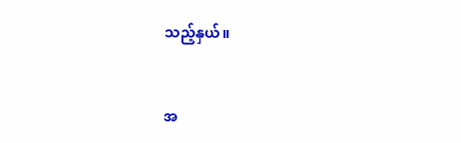သည့်နှယ်။


အ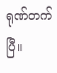ရုဏ်တက်ပြီ။